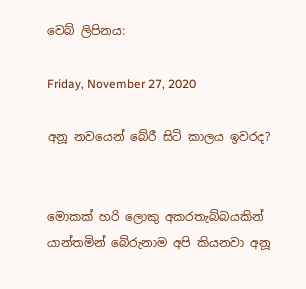වෙබ් ලිපිනය:

Friday, November 27, 2020

අනූ නවයෙන් බේරී සිටි කාලය ඉවරද?


මොකක් හරි ලොකු අකරතැබ්බයකින් යාන්තමින් බේරුනාම අපි කියනවා අනූ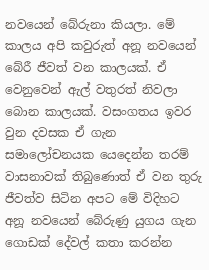නවයෙන් බේරුනා කියලා. මේ කාලය අපි කවුරුත් අනූ නවයෙන් බේරී ජීවත් වන කාලයක්. ඒ වෙනුවෙන් ඇල් වතුරත් නිවලා බොන කාලයක්. වසංගතය ඉවර වුන දවසක ඒ ගැන සමාලෝචනයක යෙදෙන්න තරම් වාසනාවක් තිබුණොත් ඒ වන තුරු ජීවත්ව සිටින අපට මේ විදිහට අනූ නවයෙන් බේරුණු යුගය ගැන ගොඩක් දේවල් කතා කරන්න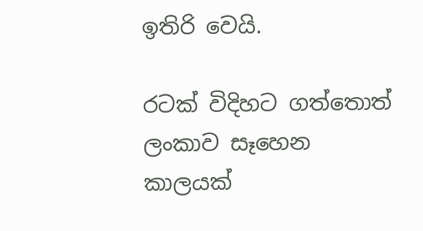ඉතිරි වෙයි.

රටක් විදිහට ගත්තොත් ලංකාව සෑහෙන කාලයක්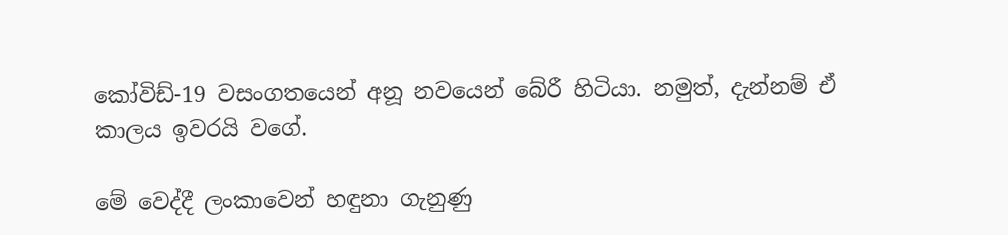කෝවිඩ්-19 වසංගතයෙන් අනූ නවයෙන් බේරී හිටියා. නමුත්, දැන්නම් ඒ කාලය ඉවරයි වගේ.

මේ වෙද්දී ලංකාවෙන් හඳුනා ගැනුණු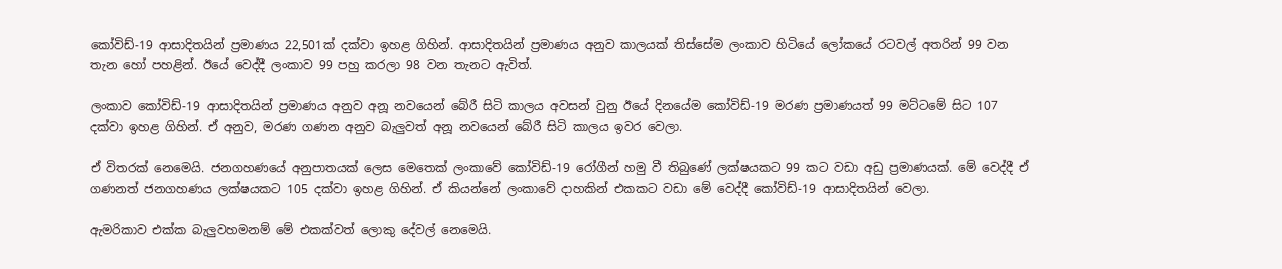කෝවිඩ්-19 ආසාදිතයින් ප්‍රමාණය 22,501ක් දක්වා ඉහළ ගිහින්. ආසාදිතයින් ප්‍රමාණය අනුව කාලයක් තිස්සේම ලංකාව හිටියේ ලෝකයේ රටවල් අතරින් 99 වන තැන හෝ පහළින්. ඊයේ වෙද්දී ලංකාව 99 පහු කරලා 98 වන තැනට ඇවිත්.

ලංකාව කෝවිඩ්-19 ආසාදිතයින් ප්‍රමාණය අනුව අනූ නවයෙන් බේරී සිටි කාලය අවසන් වුනු ඊයේ දිනයේම කෝවිඩ්-19 මරණ ප්‍රමාණයත් 99 මට්ටමේ සිට 107 දක්වා ඉහළ ගිහින්. ඒ අනුව, මරණ ගණන අනුව බැලුවත් අනූ නවයෙන් බේරී සිටි කාලය ඉවර වෙලා.

ඒ විතරක් නෙමෙයි. ජනගහණයේ අනුපාතයක් ලෙස මෙතෙක් ලංකාවේ කෝවිඩ්-19 රෝගීන් හමු වී තිබුණේ ලක්ෂයකට 99 කට වඩා අඩු ප්‍රමාණයක්. මේ වෙද්දී ඒ ගණනත් ජනගහණය ලක්ෂයකට 105 දක්වා ඉහළ ගිහින්. ඒ කියන්නේ ලංකාවේ දාහකින් එකකට වඩා මේ වෙද්දී කෝවිඩ්-19 ආසාදිතයින් වෙලා.

ඇමරිකාව එක්ක බැලුවහමනම් මේ එකක්වත් ලොකු දේවල් නෙමෙයි.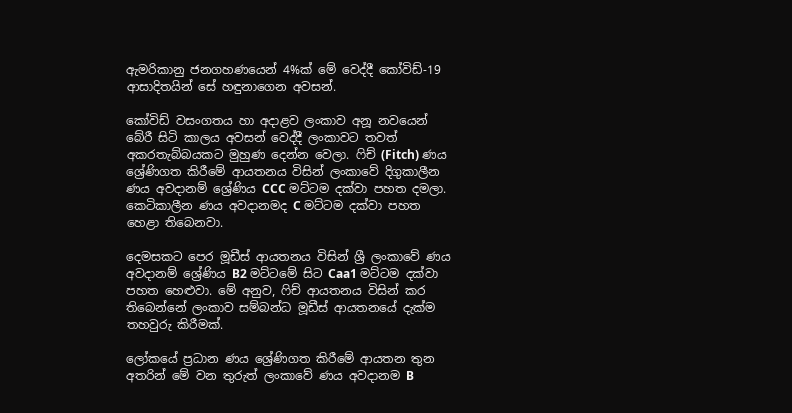ඇමරිකානු ජනගහණයෙන් 4%ක් මේ වෙද්දී කෝවිඩ්-19 ආසාදිතයින් සේ හඳුනාගෙන අවසන්.

කෝවිඩ් වසංගතය හා අදාළව ලංකාව අනූ නවයෙන් බේරී සිටි කාලය අවසන් වෙද්දී ලංකාවට තවත් අකරතැබ්බයකට මුහුණ දෙන්න වෙලා. ෆිච් (Fitch) ණය ශ්‍රේණිගත කිරීමේ ආයතනය විසින් ලංකාවේ දිගුකාලීන ණය අවදානම් ශ්‍රේණිය CCC මට්ටම දක්වා පහත දමලා. කෙටිකාලීන ණය අවදානමද C මට්ටම දක්වා පහත හෙළා තිබෙනවා.

දෙමසකට පෙර මූඩීස් ආයතනය විසින් ශ්‍රී ලංකාවේ ණය අවදානම් ශ්‍රේණිය B2 මට්ටමේ සිට Caa1 මට්ටම දක්වා පහත හෙළුවා. මේ අනුව, ෆිච් ආයතනය විසින් කර තිබෙන්නේ ලංකාව සම්බන්ධ මූඩීස් ආයතනයේ දැක්ම තහවුරු කිරීමක්.

ලෝකයේ ප්‍රධාන ණය ශ්‍රේණිගත කිරීමේ ආයතන තුන අතරින් මේ වන තුරුත් ලංකාවේ ණය අවදානම B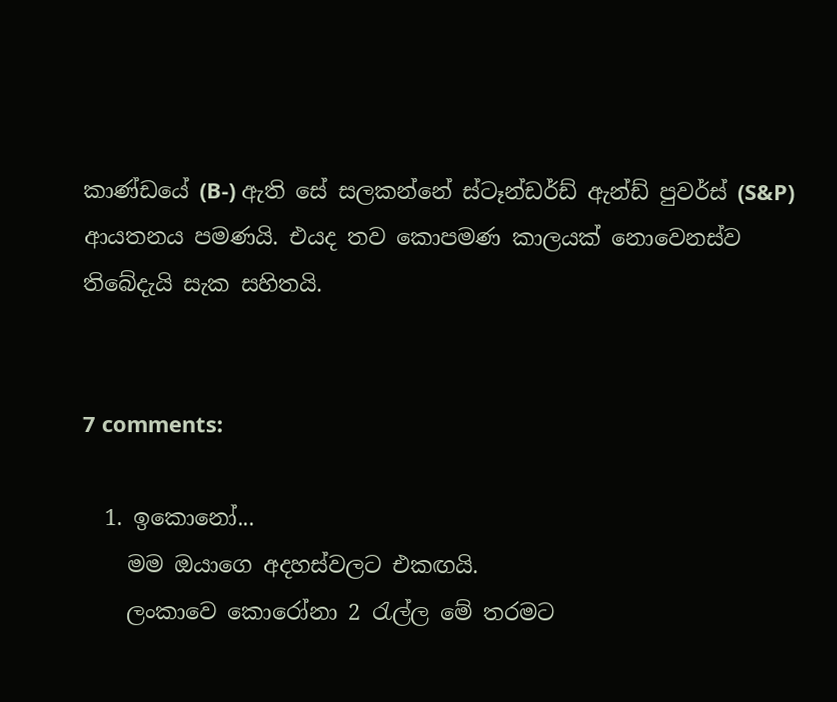කාණ්ඩයේ (B-) ඇති සේ සලකන්නේ ස්ටෑන්ඩර්ඩ් ඇන්ඩ් පුවර්ස් (S&P) ආයතනය පමණයි. එයද තව කොපමණ කාලයක් නොවෙනස්ව තිබේදැයි සැක සහිතයි.


7 comments:

  1. ඉකොනෝ...
    මම ඔයාගෙ අදහස්වලට එකඟයි.
    ලංකාවෙ කොරෝනා 2 රැල්ල මේ තරමට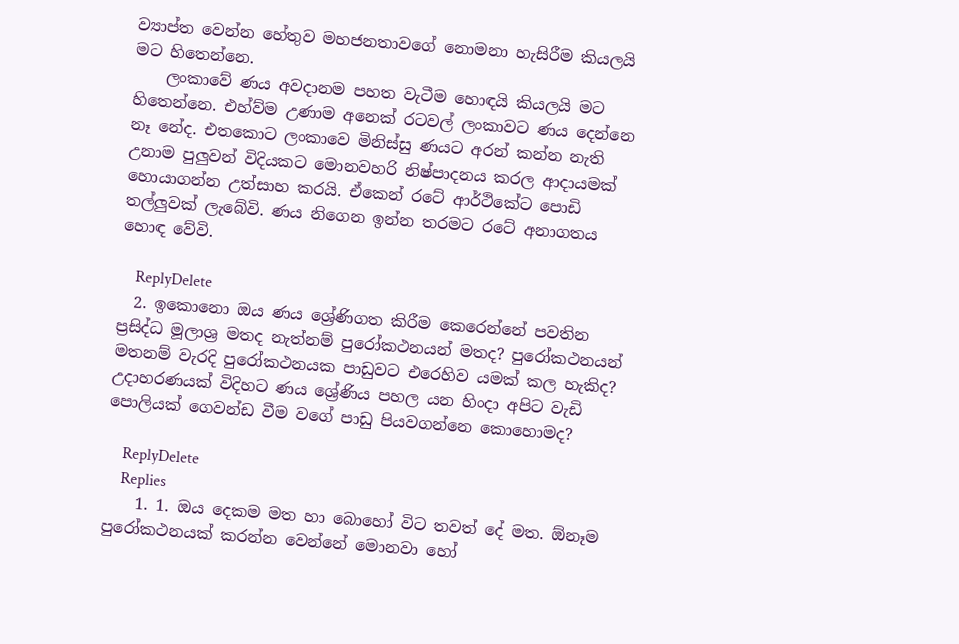ව්‍යාප්ත වෙන්න හේතුව මහජනතාවගේ නොමනා හැසිරීම කියලයි මට හිතෙන්නෙ.
    ලංකාවේ ණය අවදානම පහත වැටීම හොඳයි කියලයි මට හිතෙන්නෙ. එහ්ව්ම උණාම අනෙක් රටවල් ලංකාවට ණය දෙන්නෙ නෑ නේද. එතකොට ලංකාවෙ මිනිස්සු ණයට අරන් කන්න නැති උනාම පුලුවන් විදියකට මොනවහරි නිෂ්පාදනය කරල ආදායමක් හොයාගන්න උත්සාහ කරයි. ඒකෙන් රටේ ආර්ථිකේට පොඩි තල්ලුවක් ලැබේවි. ණය නිගෙන ඉන්න තරමට රටේ අනාගතය හොඳ වේවි.

    ReplyDelete
  2. ඉකොනො ඔය ණය ශ්‍රේණිගත කිරීම කෙරෙන්නේ පවතින ප්‍රසිද්ධ මූලාශ්‍ර මතද නැත්නම් පුරෝකථනයන් මතද? පුරෝකථනයන් මතනම් වැරදි පුරෝකථනයක පාඩුවට එරෙහිව යමක් කල හැකිද? උදාහරණයක් විදිහට ණය ශ්‍රේණිය පහල යන හිංදා අපිට වැඩි පොලියක් ගෙවන්ඩ වීම වගේ පාඩු පියවගන්නෙ කොහොමද?

    ReplyDelete
    Replies
    1. 1. ඔය දෙකම මත හා බොහෝ විට තවත් දේ මත. ඕනෑම පුරෝකථනයක් කරන්න වෙන්නේ මොනවා හෝ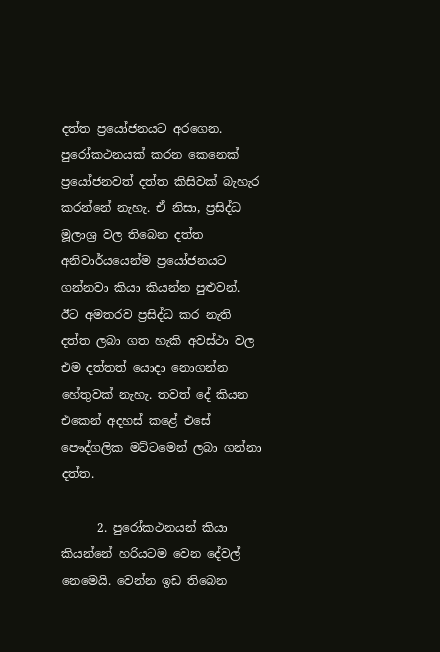දත්ත ප්‍රයෝජනයට අරගෙන. පුරෝකථනයක් කරන කෙනෙක් ප්‍රයෝජනවත් දත්ත කිසිවක් බැහැර කරන්නේ නැහැ. ඒ නිසා, ප්‍රසිද්ධ මූලාශ්‍ර වල තිබෙන දත්ත අනිවාර්යයෙන්ම ප්‍රයෝජනයට ගන්නවා කියා කියන්න පුළුවන්. ඊට අමතරව ප්‍රසිද්ධ කර නැති දත්ත ලබා ගත හැකි අවස්ථා වල එම දත්තත් යොදා නොගන්න හේතුවක් නැහැ. තවත් දේ කියන එකෙන් අදහස් කළේ එසේ පෞද්ගලික මට්ටමෙන් ලබා ගන්නා දත්ත.

      2. පුරෝකථනයන් කියා කියන්නේ හරියටම වෙන දේවල් නෙමෙයි. වෙන්න ඉඩ තිබෙන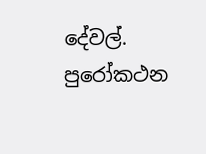දේවල්. පුරෝකථන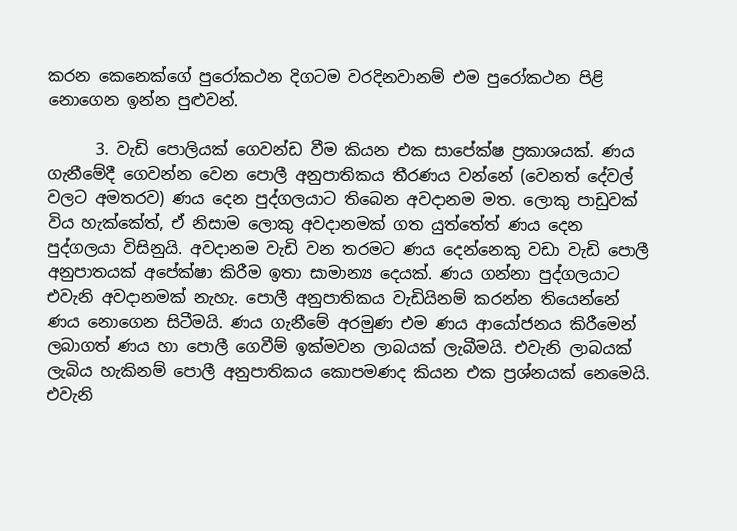කරන කෙනෙක්ගේ පුරෝකථන දිගටම වරදිනවානම් එම පුරෝකථන පිළි නොගෙන ඉන්න පුළුවන්.

      3. වැඩි පොලියක් ගෙවන්ඩ වීම කියන එක සාපේක්ෂ ප්‍රකාශයක්. ණය ගැනීමේදී ගෙවන්න වෙන පොලී අනුපාතිකය තීරණය වන්නේ (වෙනත් දේවල් වලට අමතරව) ණය දෙන පුද්ගලයාට තිබෙන අවදානම මත. ලොකු පාඩුවක් විය හැක්කේත්, ඒ නිසාම ලොකු අවදානමක් ගත යුත්තේත් ණය දෙන පුද්ගලයා විසිනුයි. අවදානම වැඩි වන තරමට ණය දෙන්නෙකු වඩා වැඩි පොලී අනුපාතයක් අපේක්ෂා කිරීම ඉතා සාමාන්‍ය දෙයක්. ණය ගන්නා පුද්ගලයාට එවැනි අවදානමක් නැහැ. පොලී අනුපාතිකය වැඩියිනම් කරන්න තියෙන්නේ ණය නොගෙන සිටීමයි. ණය ගැනීමේ අරමුණ එම ණය ආයෝජනය කිරීමෙන් ලබාගත් ණය හා පොලී ගෙවීම් ඉක්මවන ලාබයක් ලැබීමයි. එවැනි ලාබයක් ලැබිය හැකිනම් පොලී අනුපාතිකය කොපමණද කියන එක ප්‍රශ්නයක් නෙමෙයි. එවැනි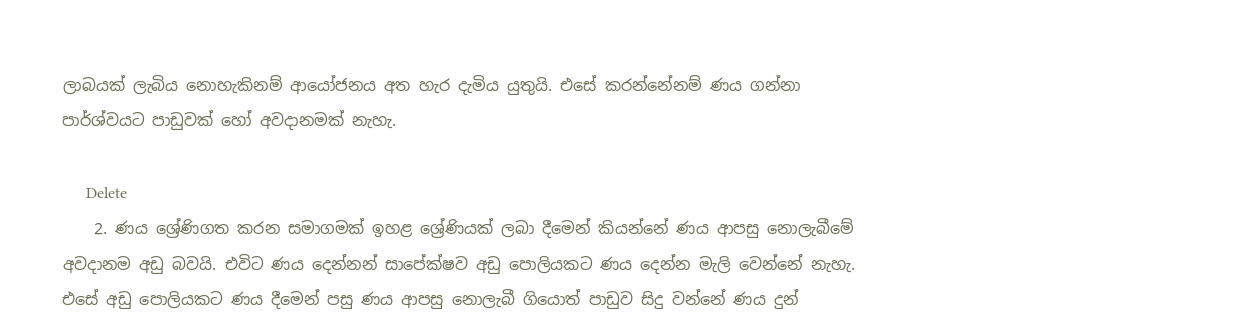ලාබයක් ලැබිය නොහැකිනම් ආයෝජනය අත හැර දැමිය යුතුයි. එසේ කරන්නේනම් ණය ගන්නා පාර්ශ්වයට පාඩුවක් හෝ අවදානමක් නැහැ.

      Delete
    2. ණය ශ්‍රේණිගත කරන සමාගමක් ඉහළ ශ්‍රේණියක් ලබා දීමෙන් කියන්නේ ණය ආපසු නොලැබීමේ අවදානම අඩු බවයි. එවිට ණය දෙන්නන් සාපේක්ෂව අඩු පොලියකට ණය දෙන්න මැලි වෙන්නේ නැහැ. එසේ අඩු පොලියකට ණය දීමෙන් පසු ණය ආපසු නොලැබී ගියොත් පාඩුව සිදු වන්නේ ණය දුන්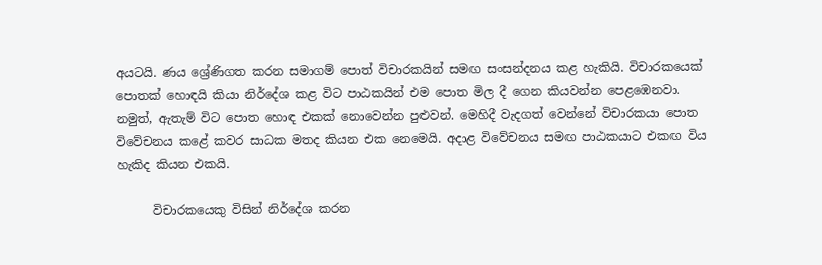අයටයි. ණය ශ්‍රේණිගත කරන සමාගම් පොත් විචාරකයින් සමඟ සංසන්දනය කළ හැකියි. විචාරකයෙක් පොතක් හොඳයි කියා නිර්දේශ කළ විට පාඨකයින් එම පොත මිල දී ගෙන කියවන්න පෙළඹෙනවා. නමුත්, ඇතැම් විට පොත හොඳ එකක් නොවෙන්න පුළුවන්. මෙහිදී වැදගත් වෙන්නේ විචාරකයා පොත විවේචනය කළේ කවර සාධක මතද කියන එක නෙමෙයි. අදාළ විවේචනය සමඟ පාඨකයාට එකඟ විය හැකිද කියන එකයි.

      විචාරකයෙකු විසින් නිර්දේශ කරන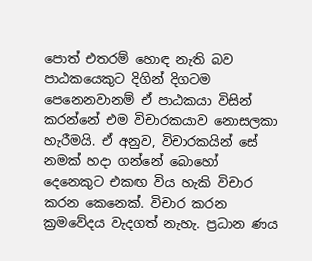පොත් එතරම් හොඳ නැති බව පාඨකයෙකුට දිගින් දිගටම පෙනෙනවානම් ඒ පාඨකයා විසින් කරන්නේ එම විචාරකයාව නොසලකා හැරීමයි. ඒ අනුව, විචාරකයින් සේ නමක් හදා ගන්නේ බොහෝ දෙනෙකුට එකඟ විය හැකි විචාර කරන කෙනෙක්. විචාර කරන ක්‍රමවේදය වැදගත් නැහැ. ප්‍රධාන ණය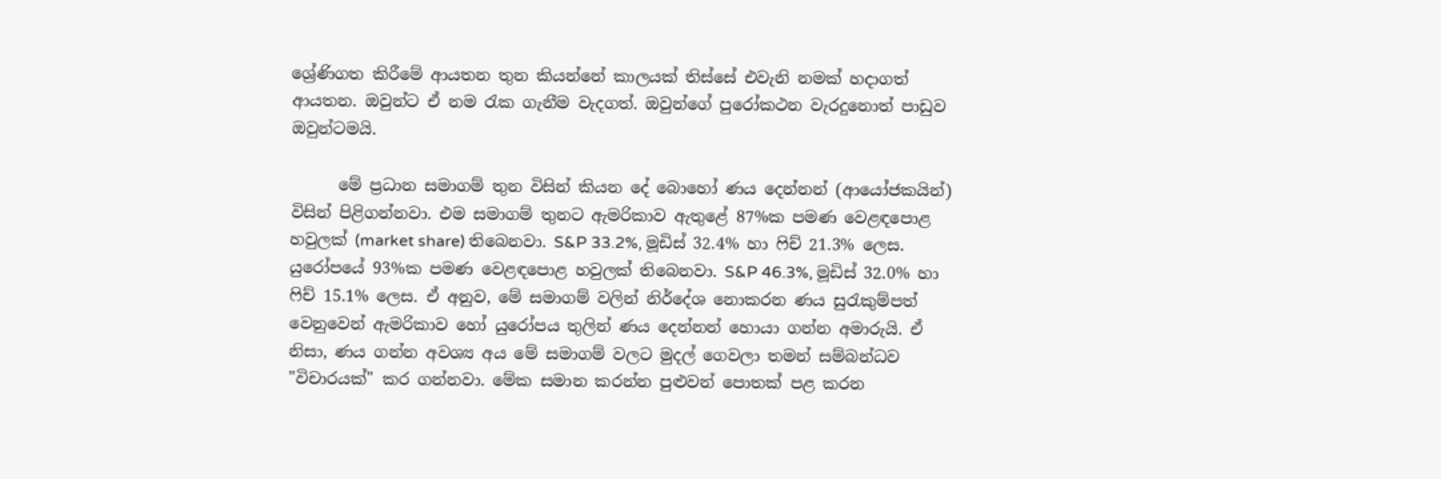ශ්‍රේණිගත කිරීමේ ආයතන තුන කියන්නේ කාලයක් තිස්සේ එවැනි නමක් හදාගත් ආයතන. ඔවුන්ට ඒ නම රැක ගැනීම වැදගත්. ඔවුන්ගේ පුරෝකථන වැරදුනොත් පාඩුව ඔවුන්ටමයි.

      මේ ප්‍රධාන සමාගම් තුන විසින් කියන දේ බොහෝ ණය දෙන්නන් (ආයෝජකයින්) විසින් පිළිගන්නවා. එම සමාගම් තුනට ඇමරිකාව ඇතුළේ 87%ක පමණ වෙළඳපොළ හවුලක් (market share) තිබෙනවා. S&P 33.2%, මූඩිස් 32.4% හා ෆිච් 21.3% ලෙස. යුරෝපයේ 93%ක පමණ වෙළඳපොළ හවුලක් තිබෙනවා. S&P 46.3%, මූඩිස් 32.0% හා ෆිච් 15.1% ලෙස. ඒ අනුව, මේ සමාගම් වලින් නිර්දේශ නොකරන ණය සුරැකුම්පත් වෙනුවෙන් ඇමරිකාව හෝ යුරෝපය තුලින් ණය දෙන්නන් හොයා ගන්න අමාරුයි. ඒ නිසා, ණය ගන්න අවශ්‍ය අය මේ සමාගම් වලට මුදල් ගෙවලා තමන් සම්බන්ධව "විචාරයක්" කර ගන්නවා. මේක සමාන කරන්න පුළුවන් පොතක් පළ කරන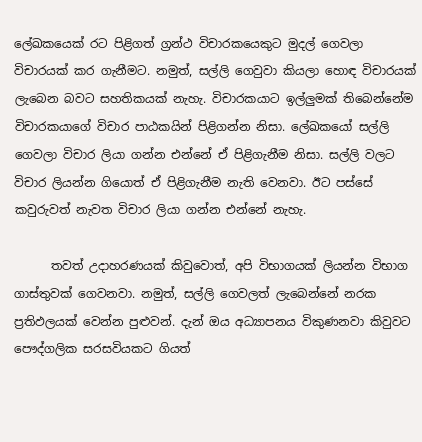ලේඛකයෙක් රට පිළිගත් ග්‍රන්ථ විචාරකයෙකුට මුදල් ගෙවලා විචාරයක් කර ගැනීමට. නමුත්, සල්ලි ගෙවුවා කියලා හොඳ විචාරයක් ලැබෙන බවට සහතිකයක් නැහැ. විචාරකයාට ඉල්ලුමක් තිබෙන්නේම විචාරකයාගේ විචාර පාඨකයින් පිළිගන්න නිසා. ලේඛකයෝ සල්ලි ගෙවලා විචාර ලියා ගන්න එන්නේ ඒ පිළිගැනීම නිසා. සල්ලි වලට විචාර ලියන්න ගියොත් ඒ පිළිගැනීම නැති වෙනවා. ඊට පස්සේ කවුරුවත් නැවත විචාර ලියා ගන්න එන්නේ නැහැ.

      තවත් උදාහරණයක් කිවුවොත්, අපි විභාගයක් ලියන්න විභාග ගාස්තුවක් ගෙවනවා. නමුත්, සල්ලි ගෙවලත් ලැබෙන්නේ නරක ප්‍රතිඵලයක් වෙන්න පුළුවන්. දැන් ඔය අධ්‍යාපනය විකුණනවා කිවුවට පෞද්ගලික සරසවියකට ගියත්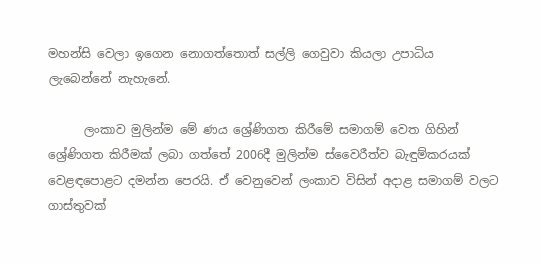මහන්සි වෙලා ඉගෙන නොගත්තොත් සල්ලි ගෙවුවා කියලා උපාධිය ලැබෙන්නේ නැහැනේ.

      ලංකාව මුලින්ම මේ ණය ශ්‍රේණිගත කිරීමේ සමාගම් වෙත ගිහින් ශ්‍රේණිගත කිරීමක් ලබා ගත්තේ 2006දී මුලින්ම ස්වෛරීත්ව බැඳුම්කරයක් වෙළඳපොළට දමන්න පෙරයි. ඒ වෙනුවෙන් ලංකාව විසින් අදාළ සමාගම් වලට ගාස්තුවක්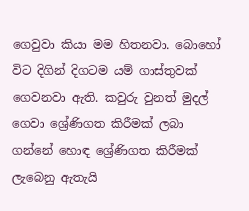ගෙවුවා කියා මම හිතනවා. බොහෝ විට දිගින් දිගටම යම් ගාස්තුවක් ගෙවනවා ඇති. කවුරු වුනත් මුදල් ගෙවා ශ්‍රේණිගත කිරීමක් ලබා ගන්නේ හොඳ ශ්‍රේණිගත කිරීමක් ලැබෙනු ඇතැයි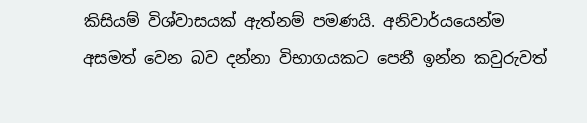කිසියම් විශ්වාසයක් ඇත්නම් පමණයි. අනිවාර්යයෙන්ම අසමත් වෙන බව දන්නා විභාගයකට පෙනී ඉන්න කවුරුවත්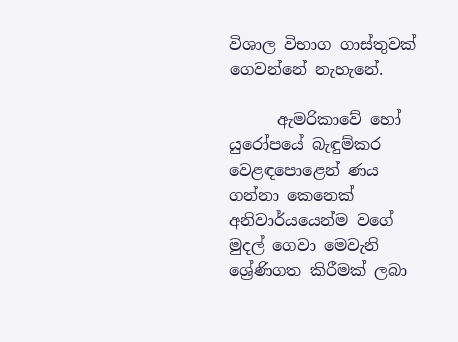විශාල විභාග ගාස්තුවක් ගෙවන්නේ නැහැනේ.

      ඇමරිකාවේ හෝ යුරෝපයේ බැඳුම්කර වෙළඳපොළෙන් ණය ගන්නා කෙනෙක් අනිවාර්යයෙන්ම වගේ මුදල් ගෙවා මෙවැනි ශ්‍රේණිගත කිරීමක් ලබා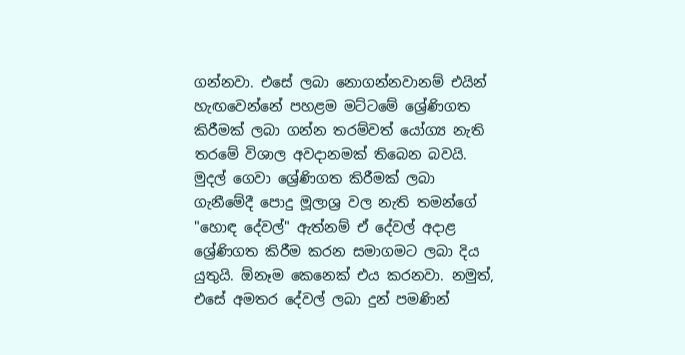ගන්නවා. එසේ ලබා නොගන්නවානම් එයින් හැඟවෙන්නේ පහළම මට්ටමේ ශ්‍රේණිගත කිරීමක් ලබා ගන්න තරම්වත් යෝග්‍ය නැති තරමේ විශාල අවදානමක් තිබෙන බවයි. මුදල් ගෙවා ශ්‍රේණිගත කිරීමක් ලබා ගැනීමේදී පොදු මූලාශ්‍ර වල නැති තමන්ගේ "හොඳ දේවල්" ඇත්නම් ඒ දේවල් අදාළ ශ්‍රේණිගත කිරීම කරන සමාගමට ලබා දිය යුතුයි. ඕනෑම කෙනෙක් එය කරනවා. නමුත්, එසේ අමතර දේවල් ලබා දුන් පමණින්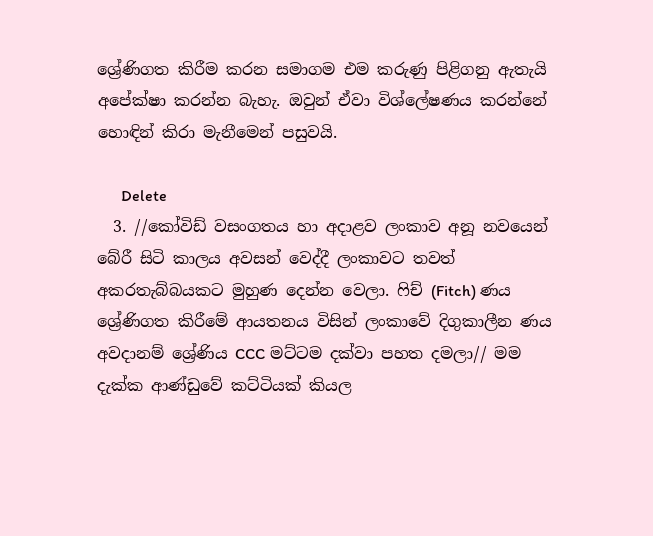ශ්‍රේණිගත කිරීම කරන සමාගම එම කරුණු පිළිගනු ඇතැයි අපේක්ෂා කරන්න බැහැ. ඔවුන් ඒවා විශ්ලේෂණය කරන්නේ හොඳින් කිරා මැනීමෙන් පසුවයි.

      Delete
  3. //කෝවිඩ් වසංගතය හා අදාළව ලංකාව අනූ නවයෙන් බේරී සිටි කාලය අවසන් වෙද්දී ලංකාවට තවත් අකරතැබ්බයකට මුහුණ දෙන්න වෙලා. ෆිච් (Fitch) ණය ශ්‍රේණිගත කිරීමේ ආයතනය විසින් ලංකාවේ දිගුකාලීන ණය අවදානම් ශ්‍රේණිය CCC මට්ටම දක්වා පහත දමලා// මම දැක්ක ආණ්ඩුවේ කට්ටියක් කියල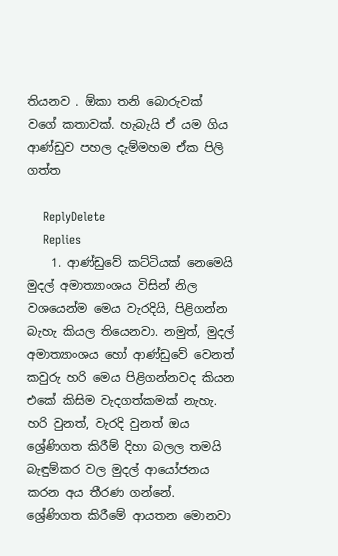තියනව . ඕකා තනි බොරුවක් වගේ කතාවක්. හැබැයි ඒ යම ගිය ආණ්ඩුව පහල දැම්මහම ඒක පිලි ගත්ත

    ReplyDelete
    Replies
    1. ආණ්ඩුවේ කට්ටියක් නෙමෙයි මුදල් අමාත්‍යාංශය විසින් නිල වශයෙන්ම මෙය වැරදියි, පිළිගන්න බැහැ කියල තියෙනවා. නමුත්, මුදල් අමාත්‍යාංශය හෝ ආණ්ඩුවේ වෙනත් කවුරු හරි මෙය පිළිගන්නවද කියන එකේ කිසිම වැදගත්කමක් නැහැ. හරි වුනත්, වැරදි වුනත් ඔය ශ්‍රේණිගත කිරීම් දිහා බලල තමයි බැඳුම්කර වල මුදල් ආයෝජනය කරන අය තීරණ ගන්නේ. ශ්‍රේණිගත කිරීමේ ආයතන මොනවා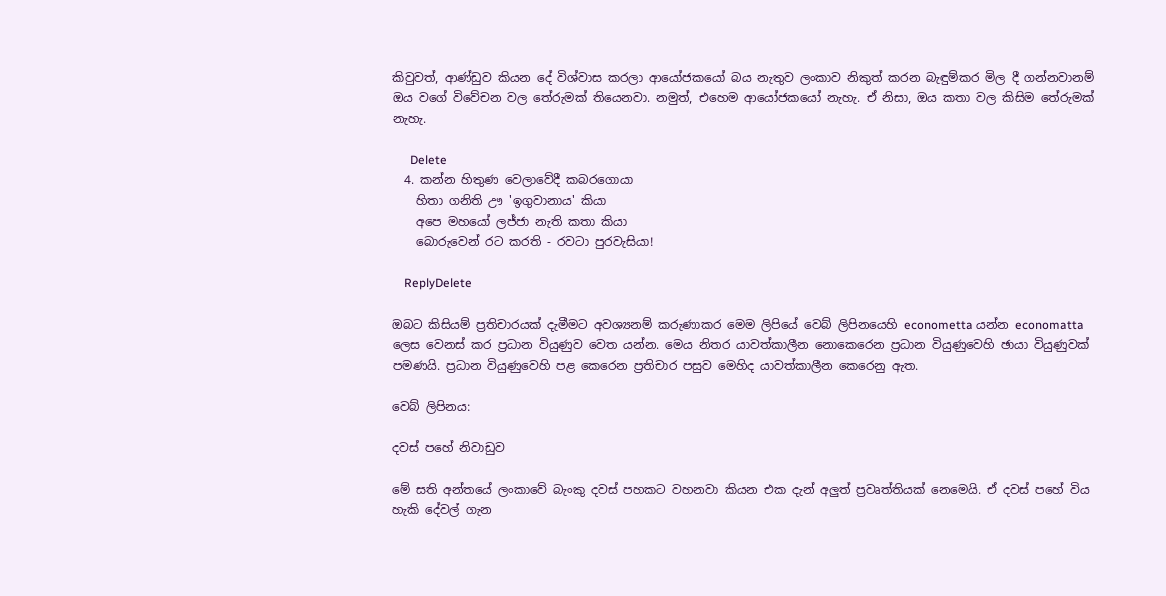කිවුවත්, ආණ්ඩුව කියන දේ විශ්වාස කරලා ආයෝජකයෝ බය නැතුව ලංකාව නිකුත් කරන බැඳුම්කර මිල දී ගන්නවානම් ඔය වගේ විවේචන වල තේරුමක් තියෙනවා. නමුත්, එහෙම ආයෝජකයෝ නැහැ. ඒ නිසා, ඔය කතා වල කිසිම තේරුමක් නැහැ.

      Delete
  4. කන්න හිතුණ වෙලාවේදී කබරගොයා
    හිතා ගනිති ඌ 'ඉගුවානාය' කියා
    අපෙ මහයෝ ලජ්ජා නැති කතා කියා
    බොරුවෙන් රට කරති - රවටා පුරවැසියා!

    ReplyDelete

ඔබට කිසියම් ප්‍රතිචාරයක් දැමීමට අවශ්‍යනම් කරුණාකර මෙම ලිපියේ වෙබ් ලිපිනයෙහි econometta යන්න economatta ලෙස වෙනස් කර ප්‍රධාන වියුණුව වෙත යන්න. මෙය නිතර යාවත්කාලීන නොකෙරෙන ප්‍රධාන වියුණුවෙහි ඡායා වියුණුවක් පමණයි. ප්‍රධාන වියුණුවෙහි පළ කෙරෙන ප්‍රතිචාර පසුව මෙහිද යාවත්කාලීන කෙරෙනු ඇත.

වෙබ් ලිපිනය:

දවස් පහේ නිවාඩුව

මේ සති අන්තයේ ලංකාවේ බැංකු දවස් පහකට වහනවා කියන එක දැන් අලුත් ප්‍රවෘත්තියක් නෙමෙයි. ඒ දවස් පහේ විය හැකි දේවල් ගැන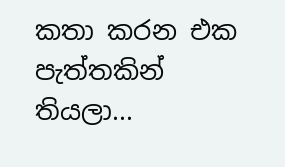කතා කරන එක පැත්තකින් තියලා...